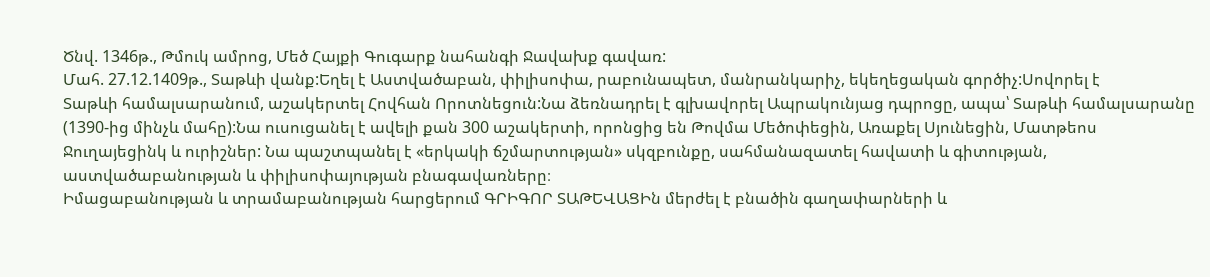Ծնվ. 1346թ., Թմուկ ամրոց, Մեծ Հայքի Գուգարք նահանգի Ջավախք գավառ:
Մահ. 27.12.1409թ., Տաթևի վանք:Եղել է Աստվածաբան, փիլիսոփա, րաբունապետ, մանրանկարիչ, եկեղեցական գործիչ:Սովորել է
Տաթևի համալսարանում, աշակերտել Հովհան Որոտնեցուն:Նա ձեռնադրել է գլխավորել Ապրակունյաց դպրոցը, ապա՝ Տաթևի համալսարանը (1390-ից մինչև մահը):Նա ուսուցանել է ավելի քան 300 աշակերտի, որոնցից են Թովմա Մեծոփեցին, Առաքել Սյունեցին, Մատթեոս Ջուղայեցինկ և ուրիշներ: Նա պաշտպանել է «երկակի ճշմարտության» սկզբունքը, սահմանազատել հավատի և գիտության, աստվածաբանության և փիլիսոփայության բնագավառները։
Իմացաբանության և տրամաբանության հարցերում ԳՐԻԳՈՐ ՏԱԹԵՎԱՑԻն մերժել է բնածին գաղափարների և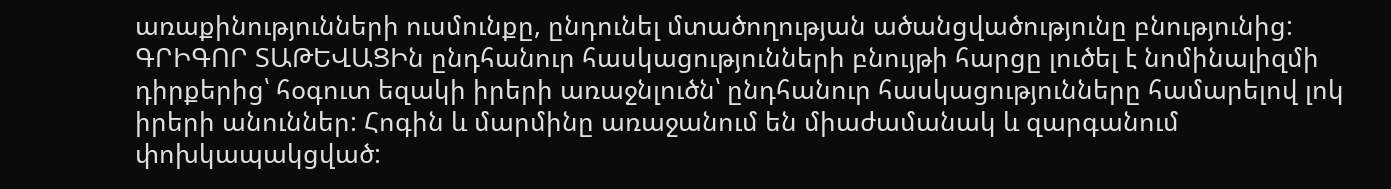առաքինությունների ուսմունքը, ընդունել մտածողության ածանցվածությունը բնությունից:
ԳՐԻԳՈՐ ՏԱԹԵՎԱՑԻն ընդհանուր հասկացությունների բնույթի հարցը լուծել է նոմինալիզմի դիրքերից՝ հօգուտ եզակի իրերի առաջնլուծն՝ ընդհանուր հասկացությունները համարելով լոկ իրերի անուններ: Հոգին և մարմինը առաջանում են միաժամանակ և զարգանում փոխկապակցված: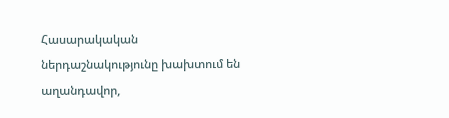Հասարակական ներդաշնակությունը խախտում են աղանդավոր,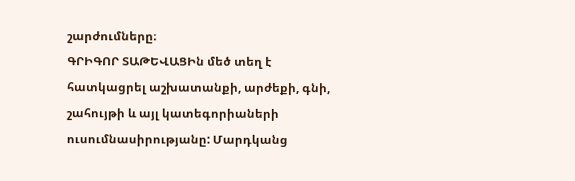շարժումները։
ԳՐԻԳՈՐ ՏԱԹԵՎԱՑԻն մեծ տեղ է հատկացրել աշխատանքի, արժեքի, գնի, շահույթի և այլ կատեգորիաների ուսումնասիրությանը: Մարդկանց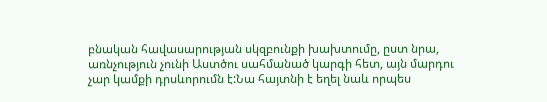բնական հավասարության սկզբունքի խախտումը, ըստ նրա, առնչություն չունի Աստծու սահմանած կարգի հետ, այն մարդու չար կամքի դրսևորումն է:Նա հայտնի է եղել նաև որպես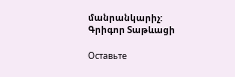մանրանկարիչ:
Գրիգոր Տաթևացի

Оставьте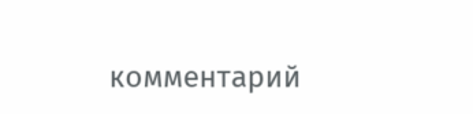комментарий